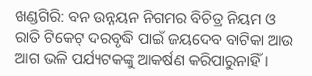ଖଣ୍ଡଗିରି: ବନ ଉନ୍ନୟନ ନିଗମର ବିଚିତ୍ର ନିୟମ ଓ ରାତି ଟିକେଟ୍‌ ଦରବୃଦ୍ଧି ପାଇଁ ଜୟଦେବ ବାଟିକା ଆଉ ଆଗ ଭଳି ପର୍ଯ୍ୟଟକଙ୍କୁ ଆକର୍ଷଣ କରିପାରୁନାହିଁ।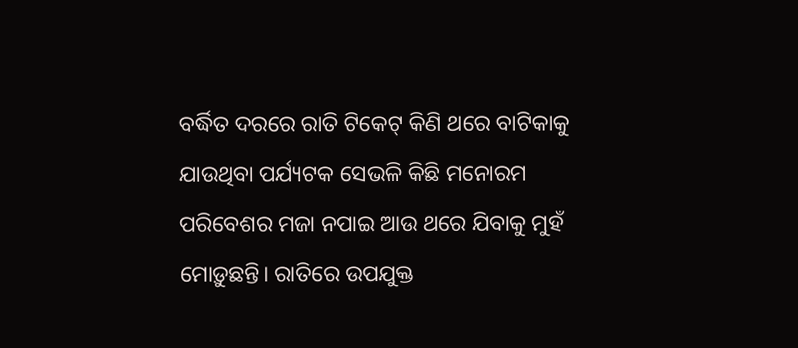ବର୍ଦ୍ଧିତ ଦରରେ ରାତି ଟିକେଟ୍‌ କିଣି ଥରେ ବାଟିକାକୁ ଯାଉଥିବା ପର୍ଯ୍ୟଟକ ସେଭଳି କିଛି ମନୋରମ ପରିବେଶର ମଜା ନପାଇ ଆଉ ଥରେ ଯିବାକୁ ମୁହଁ ମୋଡ଼ୁଛନ୍ତି। ରାତିରେ ଉପଯୁକ୍ତ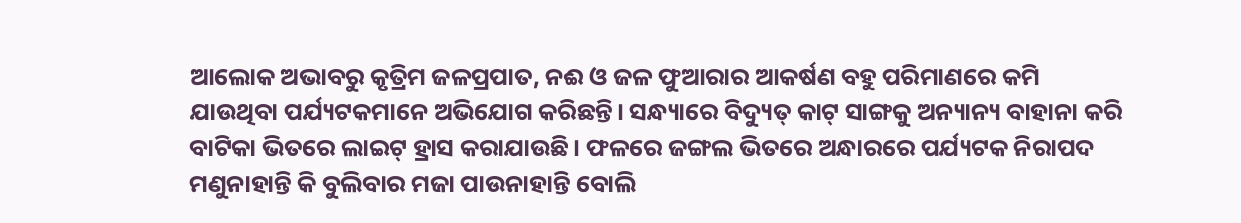ଆଲୋକ ଅଭାବରୁ କୃତ୍ରିମ ଜଳପ୍ରପାତ, ନଈ ଓ ଜଳ ଫୁଆରାର ଆକର୍ଷଣ ବହୁ ପରିମାଣରେ କମି ଯାଉଥିବା ପର୍ଯ୍ୟଟକମାନେ ଅଭିଯୋଗ କରିଛନ୍ତି। ସନ୍ଧ୍ୟାରେ ବିଦ୍ୟୁତ୍ କାଟ୍‌ ସାଙ୍ଗକୁ ଅନ୍ୟାନ୍ୟ ବାହାନା କରି ବାଟିକା ଭିତରେ ଲାଇଟ୍‌ ହ୍ରାସ କରାଯାଉଛି। ଫଳରେ ଜଙ୍ଗଲ ଭିତରେ ଅନ୍ଧାରରେ ପର୍ଯ୍ୟଟକ ନିରାପଦ ମଣୁନାହାନ୍ତି କି ବୁଲିବାର ମଜା ପାଉନାହାନ୍ତି ବୋଲି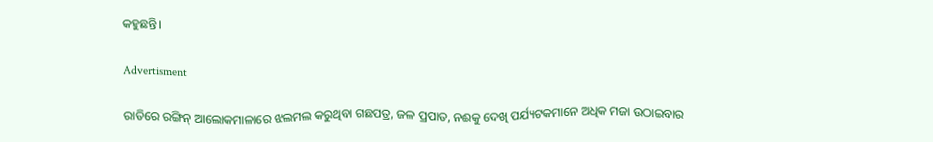କହୁଛନ୍ତି।

Advertisment

ରାତିରେ ରଙ୍ଗିନ୍‌ ଆଲୋକମାଳା‌ରେ ଝଲମଲ କରୁଥିବା ଗଛପତ୍ର, ଜଳ ପ୍ରପାତ, ନଈକୁ ଦେଖି ପର୍ଯ୍ୟଟକମାନେ ଅଧିକ ମଜା ଉଠାଇବାର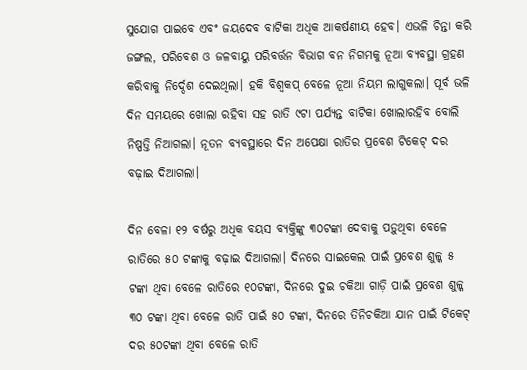ସୁଯୋଗ ପାଇବେ ଏବଂ ଜୟଦେବ ବାଟିକା ଅଧିକ ଆକର୍ଷଣୀୟ ହେବ। ଏଭଳି ଚିନ୍ତା କରି ଜଙ୍ଗଲ, ପରିବେଶ ଓ ଜଳବାୟୁ ପରିବର୍ତ୍ତନ ବିଭାଗ ବନ ନିଗମକୁ ନୂଆ ବ୍ୟବସ୍ଥା ଗ୍ରହଣ କରିବାକୁ ନିର୍ଦ୍ଦେଶ ଦେଇଥିଲା। ହକି ବିଶ୍ବକପ୍‌ ବେଳେ ନୂଆ ନିୟମ ଲାଗୁକଲା। ପୂର୍ବ ଭଳି ଦିନ ସମୟରେ ଖୋଲା ରହିବା ସହ ରାତି ୯ଟା ପର୍ଯ୍ୟନ୍ତ ବାଟିକା ଖୋଲାରହିବ ବୋଲି ନିଷ୍ପତ୍ତି ନିଆଗଲା। ନୂତନ ବ୍ୟବସ୍ଥାରେ ଦିନ ଅପେକ୍ଷା ରାତିର ପ୍ରବେଶ ଟିକେଟ୍‌ ଦର ବଢ଼ାଇ ଦିଆଗଲା।

ଦିନ ବେଳା ୧୨ ବର୍ଷରୁ ଅଧିକ ବୟସ ବ୍ୟକ୍ତିଙ୍କୁ ୩୦ଟଙ୍କା ଦେବାକୁ ପଡ଼ୁଥିବା ବେଳେ ରାତିରେ ୫୦ ଟଙ୍କାକୁ ବଢ଼ାଇ ଦିଆଗଲା। ଦିନରେ ସାଇକେଲ ପାଇଁ ପ୍ରବେଶ ଶୁଳ୍କ ୫ ଟଙ୍କା ଥିବା ବେଳେ ରାତିରେ ୧୦ଟଙ୍କା, ଦିନରେ ଦୁଇ ଚକିଆ ଗାଡ଼ି ପାଇଁ ପ୍ରବେଶ ଶୁଳ୍କ ୩୦ ଟଙ୍କା ଥିବା ବେଳେ ରାତି‌ ପାଇଁ ୫୦ ଟଙ୍କା, ଦିନରେ ତିନିଚକିଆ ଯାନ ପାଇଁ ଟିକେଟ୍‌ ଦର ୫୦ଟଙ୍କା ଥିବା ବେଳେ ରାତି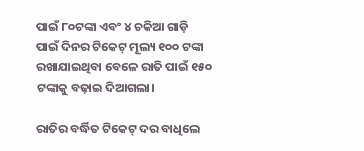ପାଇଁ ୮୦ଟଙ୍କା ଏବଂ ୪ ଚକିଆ ଗାଡ଼ି ପାଇଁ ଦିନର ଟିକେଟ୍‌ ମୂଲ୍ୟ ୧୦୦ ଟଙ୍କା ରଖାଯାଇଥିବା ବେଳେ ରାତି ପାଇଁ ୧୫୦ ଟଙ୍କାକୁ ବଢ଼ାଇ ଦିଆଗଲା।

ରାତିର ବର୍ଦ୍ଧିତ ଟିକେଟ୍‌ ଦର ବାଧିଲେ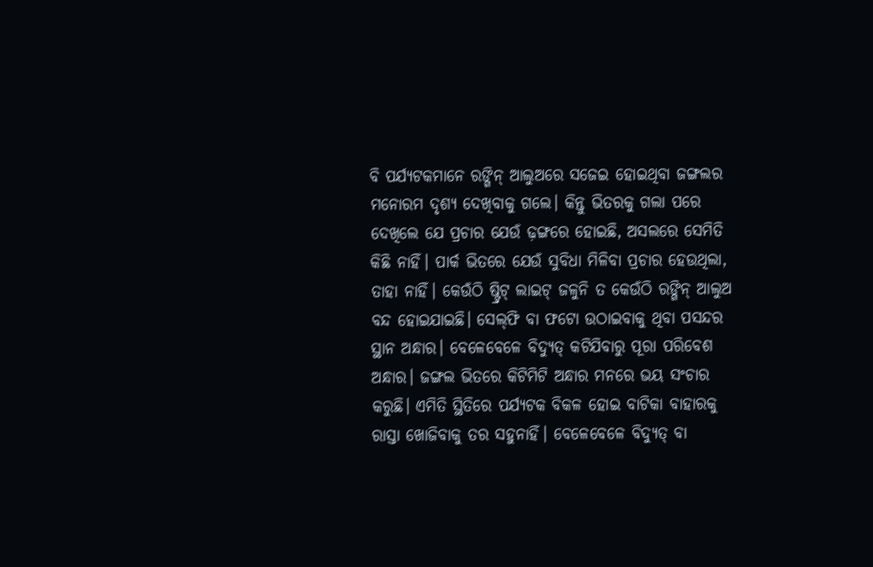ବି ପର୍ଯ୍ୟଟକମାନେ ରଙ୍ଗିନ୍‌ ଆଲୁଅରେ ସଜେଇ ହୋଇଥିବା ଜଙ୍ଗଲର ମନୋରମ ଦୃଶ୍ୟ ଦେଖିବାକୁ ଗଲେ। କିନ୍ତୁ ଭିତରକୁ ଗଲା ପରେ ଦେଖିଲେ ଯେ ପ୍ରଚାର ଯେଉଁ ଢ଼ଙ୍ଗରେ ହୋଇଛି, ଅସଲରେ ସେମିତି କିଛି ନାହିଁ। ପାର୍କ ଭିତରେ ଯେଉଁ ସୁବିଧା ମିଳିବା ପ୍ରଚାର ହେଉଥିଲା, ତାହା ନାହିଁ। କେଉଁଠି ଷ୍ଟ୍ରିଟ୍‌ ଲାଇଟ୍ ଜଳୁନି ତ କେଉଁଠି ରଙ୍ଗିନ୍‌ ଆଲୁଅ ବନ୍ଦ ହୋଇଯାଇଛି। ସେଲ୍‌ଫି ବା ଫଟୋ ଉଠାଇବାକୁ ଥିବା ପସନ୍ଦର ସ୍ଥାନ ଅନ୍ଧାର। ବେଳେବେଳେ ବିଦ୍ୟୁତ୍ କଟିଯିବାରୁ ପୂରା ପରିବେଶ ଅନ୍ଧାର। ଜଙ୍ଗଲ ଭିତରେ କିଟିମିଟି ଅନ୍ଧାର ମନରେ ଭୟ ସଂଚାର କରୁଛି। ଏମିତି ସ୍ଥିତିରେ ପର୍ଯ୍ୟଟକ ବିକଳ ହୋଇ ବାଟିକା ବାହାରକୁ ରାସ୍ତା ଖୋଜିବାକୁ ତର ସହୁନାହିଁ। ବେଳେବେଳେ ବିଦ୍ୟୁତ୍‌ ବା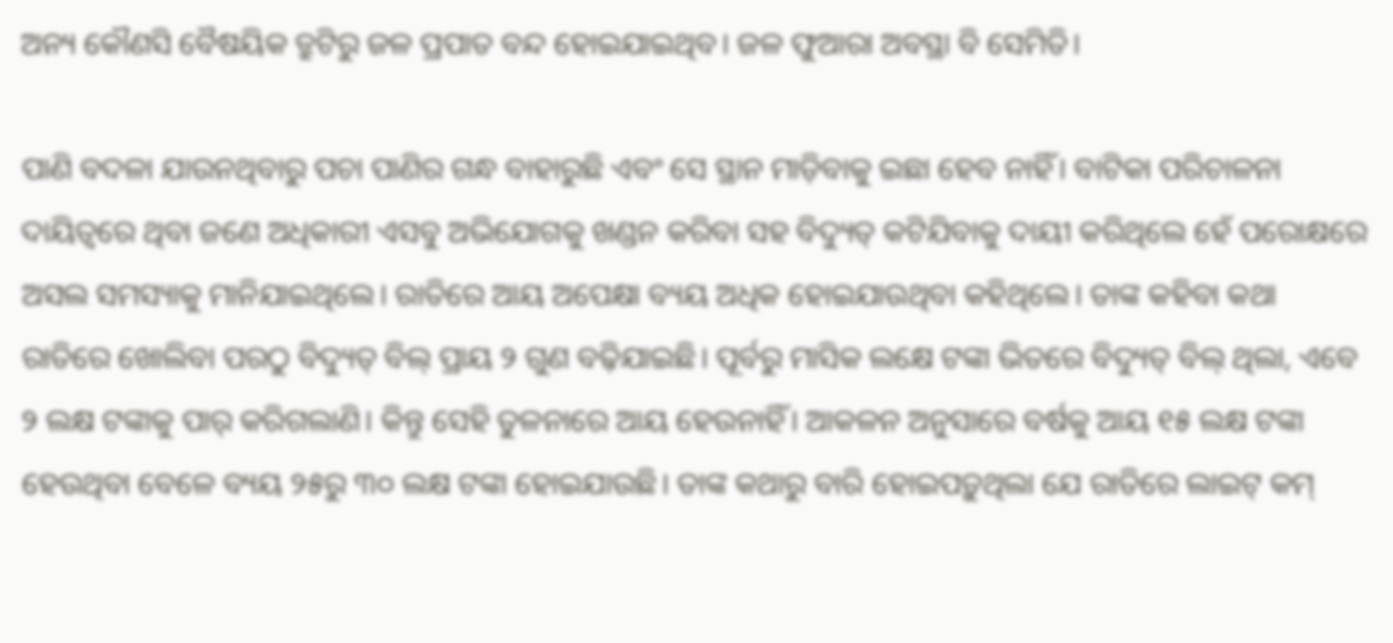ଅନ୍ୟ କୌଣସି ବୈଷୟିକ ତ୍ରୁଟିରୁ ଜଳ ପ୍ରପାତ ବନ୍ଦ ହୋଇଯାଇଥିବ। ଜଳ ଫୁଆରା ଅବସ୍ଥା ବି ସେମିତି।

ପାଣି ବଦଳା ଯାଉନଥିବାରୁ ପଚା ପାଣିର ଗନ୍ଧ ବାହାରୁଛି ଏବଂ ସେ ସ୍ଥାନ ମାଡ଼ିବାକୁ ଇଛା ହେବ ନାହିଁ। ବାଟିକା ପରିଚାଳନା ଦାୟିତ୍ବରେ ଥିବା ଜଣେ ଅଧିକାରୀ ଏସବୁ ଅଭିଯୋଗକୁ ଖଣ୍ଡନ କରିବା ସହ ବିଦ୍ୟୁତ୍‌ କଟିଯିବାକୁ ଦାୟୀ କରିଥିଲେ ହେଁ ପରୋକ୍ଷରେ ଅସଲ ସମସ୍ୟାକୁ ମାନିଯାଇଥିଲେ। ରାତିରେ ଆୟ ଅପେକ୍ଷା ବ୍ୟୟ ଅଧିକ ହୋଇଯାଉଥିବା କହିଥିଲେ। ତାଙ୍କ କହିବା କଥା ରାତିରେ ଖୋଲିବା ପରଠୁ ବିଦ୍ୟୁତ୍ ବିଲ୍‌ ପ୍ରାୟ ୨ ଗୁଣ ବଢ଼ିଯାଇଛି। ପୂର୍ବରୁ ମାସିକ ଲକ୍ଷେ ଟଙ୍କା ଭିତରେ ବିଦ୍ୟୁତ୍ ବିଲ୍‌ ଥିଲା, ଏବେ ୨ ଲକ୍ଷ ଟଙ୍କାକୁ ପାର୍‌ କରିଗଲାଣି। କିନ୍ତୁ ସେହି ତୁଳନାରେ ଆୟ ହେଉନାହିଁ। ଆକଳନ ଅନୁସାରେ ବର୍ଷକୁ ଆୟ ୧୫ ଲକ୍ଷ ଟଙ୍କା ହେଉଥିବା ବେଳେ ବ୍ୟୟ ୨୫ରୁ ୩୦ ଲକ୍ଷ ଟଙ୍କା ହୋଇଯାଉଛି। ତାଙ୍କ କଥାରୁ ବାରି ହୋଇପଡ଼ୁଥିଲା ଯେ ରାତିରେ ଲାଇଟ୍‌ କମ୍‌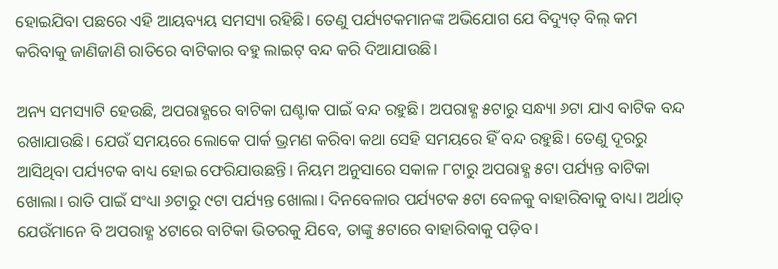ହୋଇଯିବା ପଛରେ ଏହି ଆୟବ୍ୟୟ ସମସ୍ୟା ରହିଛି। ତେଣୁ ପର୍ଯ୍ୟଟକମାନଙ୍କ ଅଭିଯୋଗ ଯେ ବିଦ୍ୟୁତ୍ ବିଲ୍‌ କମ କରିବାକୁ ଜାଣିଜାଣି ରାତିରେ ବାଟିକାର ବହୁ ଲାଇଟ୍‌ ବନ୍ଦ କରି ଦିଆଯାଉଛି।

ଅନ୍ୟ ସମସ୍ୟାଟି ହେଉଛି, ଅପରାହ୍ଣରେ ବାଟିକା ଘଣ୍ଟାକ ପାଇଁ ବନ୍ଦ ରହୁଛି। ଅପରାହ୍ଣ ୫ଟାରୁ ସନ୍ଧ୍ୟା ୬ଟା ଯାଏ ବାଟିକ ବନ୍ଦ ରଖାଯାଉଛି। ଯେଉଁ ସମୟରେ ଲୋକେ ପାର୍କ ଭ୍ରମଣ କରିବା କଥା ସେହି ସମୟରେ ହିଁ ବନ୍ଦ ରହୁଛି। ତେଣୁ ଦୂରରୁ ଆସିଥିବା ପର୍ଯ୍ୟଟକ ବାଧ୍ୟ ହୋଇ ଫେରିଯାଉଛନ୍ତି। ନିୟମ ଅନୁସାରେ ସକାଳ ୮ଟାରୁ ଅପରାହ୍ଣ ୫ଟା ପର୍ଯ୍ୟନ୍ତ ବାଟିକା ଖୋଲା। ରାତି ପାଇଁ ସଂଧ୍ୟା ୬ଟାରୁ ୯ଟା ପର୍ଯ୍ୟନ୍ତ ଖୋଲା। ଦିନବେଳାର ପର୍ଯ୍ୟଟକ ୫ଟା ବେଳକୁ ବାହାରିବାକୁ ବାଧ୍ୟ। ଅର୍ଥ‌ାତ୍‌ ଯେଉଁମାନେ ବି ଅପରାହ୍ଣ ୪ଟାରେ ବାଟିକା ଭିତରକୁ ଯିବେ, ତା‌ଙ୍କୁ ୫ଟାରେ ବାହାରିବାକୁ ପଡ଼ିବ।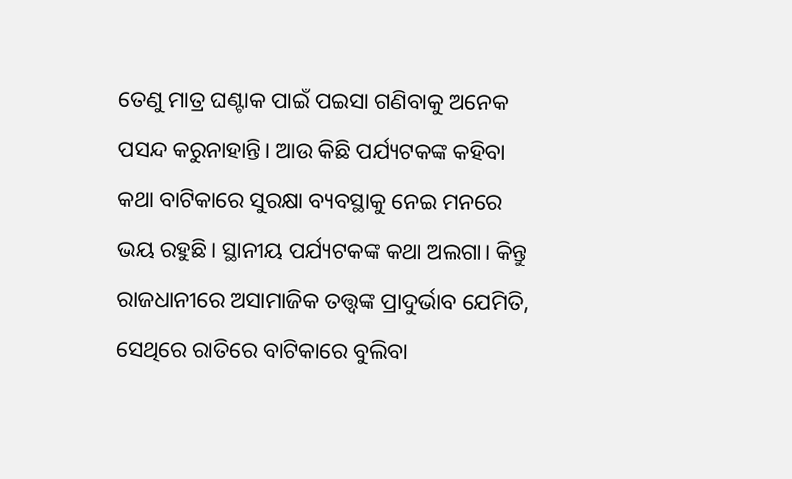ତେଣୁ ମାତ୍ର ଘଣ୍ଟାକ ପାଇଁ ପଇସା ଗଣିବାକୁ ଅନେକ ପସନ୍ଦ କରୁନାହାନ୍ତି। ଆଉ କିଛି ପର୍ଯ୍ୟଟକଙ୍କ କହିବା କଥା ବାଟିକାରେ ସୁରକ୍ଷା ବ୍ୟବସ୍ଥାକୁ ନେଇ ମନରେ ଭୟ ରହୁଛି। ସ୍ଥାନୀୟ ପର୍ଯ୍ୟଟକଙ୍କ କଥା ଅଲଗା। କିନ୍ତୁ ରାଜଧାନୀରେ ଅସାମାଜିକ ତତ୍ତ୍ବଙ୍କ ପ୍ରାଦୁର୍ଭାବ ଯେମିତି, ସେଥିରେ ରାତିରେ ବାଟିକାରେ ବୁଲିବା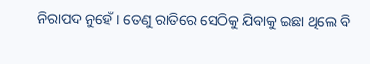ନିରାପଦ ନୁହେଁ। ତେଣୁ ରାତିରେ ସେଠିକୁ ଯିବାକୁ ଇଛା ଥିଲେ ବି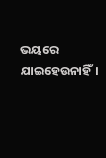ଭୟରେ ଯାଇହେଉନାହିଁ।